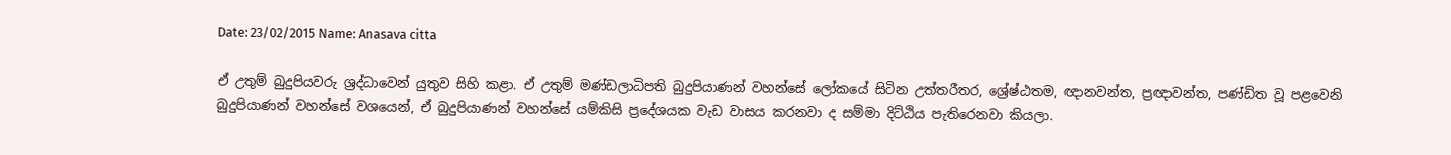Date: 23/02/2015 Name: Anasava citta

ඒ උතුම් බුදුපියවරු ශ්‍රද්ධාවෙන් යුතුව සිහි කළා. ඒ උතුම් මණ්ඩලාධිපති බුදුපියාණන් වහන්සේ ලෝකයේ සිටින උත්තරීතර, ශ්‍රේෂ්ඨතම, ඥානවන්ත, ප්‍රඥාවන්ත, පණ්ඩිත වූ පළවෙනි බුදුපියාණන් වහන්සේ වශයෙන්, ඒ බුදුපියාණන් වහන්සේ යම්කිසි ප්‍රදේශයක වැඩ වාසය කරනවා ද සම්මා දිට්ඨිය පැතිරෙනවා කියලා.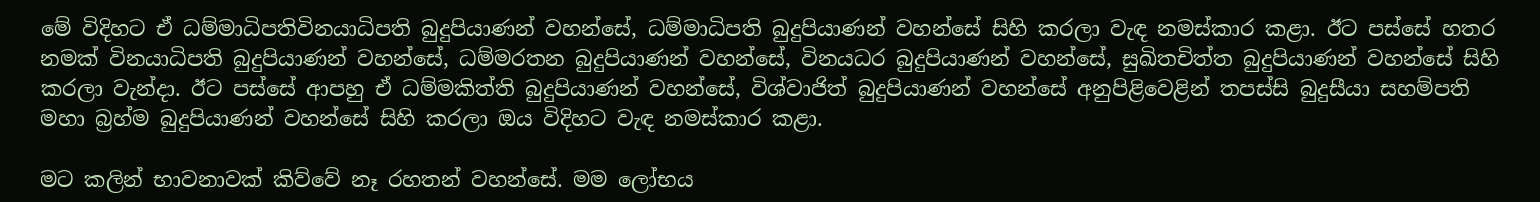මේ විදිහට ඒ ධම්මාධිපතිවිනයාධිපති බුදුපියාණන් වහන්සේ, ධම්මාධිපති බුදුපියාණන් වහන්සේ සිහි කරලා වැඳ නමස්කාර කළා. ඊට පස්සේ හතර නමක් විනයාධිපති බුදුපියාණන් වහන්සේ, ධම්මරතන බුදුපියාණන් වහන්සේ, විනයධර බුදුපියාණන් වහන්සේ, සුඛිතචිත්ත බුදුපියාණන් වහන්සේ සිහි කරලා වැන්දා. ඊට පස්සේ ආපහු ඒ ධම්මකිත්ති බුදුපියාණන් වහන්සේ, විශ්වාජිත් බුදුපියාණන් වහන්සේ අනුපිළිවෙළින් තපස්සි බුදුසීයා සහම්පති මහා බ්‍රහ්ම බුදුපියාණන් වහන්සේ සිහි කරලා ඔය විදිහට වැඳ නමස්කාර කළා.

මට කලින් භාවනාවක් කිව්වේ නෑ රහතන් වහන්සේ. මම ලෝභය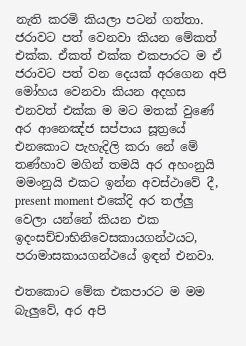නැති කරමි කියලා පටන් ගත්තා. ජරාවට පත් වෙනවා කියන මේකත් එක්ක. ඒකත් එක්ක එකපාරට ම ඒ ජරාවට පත් වන දෙයක් අරගෙන අපි මෝහය වෙනවා කියන අදහස එනවත් එක්ක ම මට මතක් වුණේ අර ආනෙඤ්ජ සප්පාය සූත්‍රයේ එනකොට පැහැදිලි කරා නේ මේ තණ්හාව මගින් තමයි අර අහංනුයි මමංනුයි එකට ඉන්න අවස්ථාවේ දී, present moment එකේදි අර තල්ලු වෙලා යන්නේ කියන එක ඉදංසච්චාභිනිවෙසකායගන්ථයට, පරාමාසකායගන්ථයේ ඉඳන් එනවා.

එතකොට මේක එකපාරට ම මම බැලුවේ, අර අපි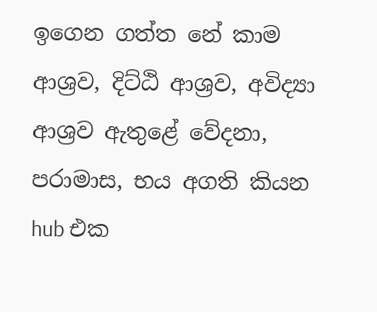ඉගෙන ගත්ත නේ කාම ආශ්‍රව, දිට්ඨි ආශ්‍රව, අවිද්‍යා ආශ්‍රව ඇතුළේ වේදනා, පරාමාස, භය අගති කියන hub එක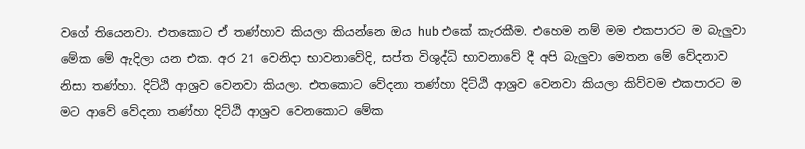වගේ තියෙනවා. එතකොට ඒ තණ්හාව කියලා කියන්නෙ ඔය hub එකේ කැරකීම. එහෙම නම් මම එකපාරට ම බැලුවා මේක මේ ඇදිලා යන එක. අර 21 වෙනිදා භාවනාවේදි, සප්ත විශුද්ධි භාවනාවේ දී අපි බැලුවා මෙතන මේ වේදනාව නිසා තණ්හා. දිට්ඨි ආශ්‍රව වෙනවා කියලා. එතකොට වේදනා තණ්හා දිට්ඨි ආශ්‍රව වෙනවා කියලා කිව්වම එකපාරට ම මට ආවේ වේදනා තණ්හා දිට්ඨි ආශ්‍රව වෙනකොට මේක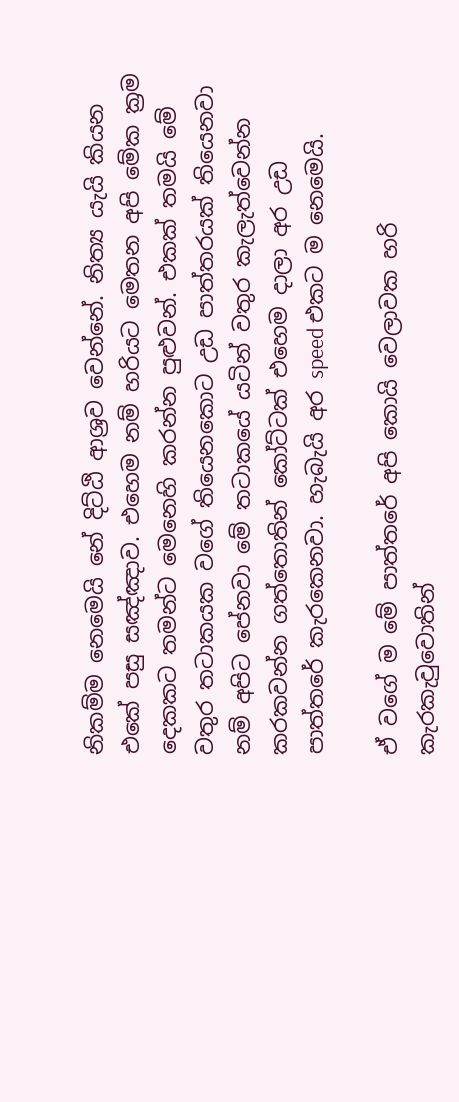නිකම්ම නෙමෙයි නේ දිට්ඨි ආශ්‍රව වෙන්නේ. නිත්‍ය යැයි කියන එකේ පසු සඤ්ඤාව. එහෙම නම් හරියට මෙතන අපි මේක ක්‍රම දෙකකට තමන්ට මෙනෙහි කරන්න පුළුවන්. එකක් තමයි මේ වතුර තටාකයක වගේ තියෙනකොට උඩ පාත්තරයක් තියෙනවා නම් අපිට පේනවා මේ තටාකයේ යටින් වතුර කැලැත්වෙන්න කරකවන්න ගත්තොතින් කෝට්ටක් එහෙම දාලා අර උඩ පාත්තරේ කැරකෙනවා. හැබැයි අර speed එකට ම නෙමෙයි.

ඒ වගේ ම මේ පාත්තරේ අපි කොයි වෙලාවක හරි කැරකැවුවොතින්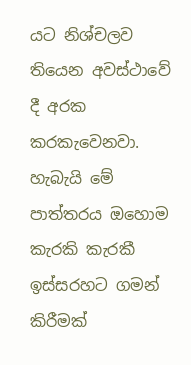යට නිශ්චලව තියෙන අවස්ථාවේ දී අරක කරකැවෙනවා. හැබැයි මේ පාත්තරය ඔහොම කැරකි කැරකී ඉස්සරහට ගමන් කිරීමක්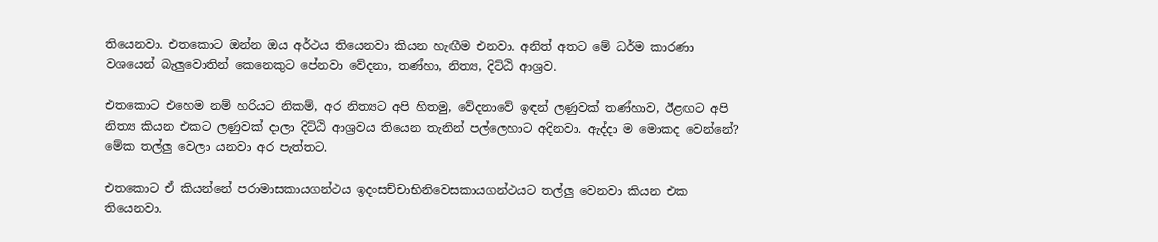තියෙනවා. එතකොට ඔන්න ඔය අර්ථය තියෙනවා කියන හැඟීම එනවා. අනිත් අතට මේ ධර්ම කාරණා වශයෙන් බැලුවොතින් කෙනෙකුට පේනවා වේදනා, තණ්හා, නිත්‍ය, දිට්ඨි ආශ්‍රව.

එතකොට එහෙම නම් හරියට නිකම්, අර නිත්‍යට අපි හිතමු, වේදනාවේ ඉඳන් ලණුවක් තණ්හාව, ඊළඟට අපි නිත්‍ය කියන එකට ලණුවක් දාලා දිට්ඨි ආශ්‍රවය තියෙන තැනින් පල්ලෙහාට අදිනවා. ඇද්දා ම මොකද වෙන්නේ? මේක තල්ලු වෙලා යනවා අර පැත්තට.

එතකොට ඒ කියන්නේ පරාමාසකායගන්ථය ඉදංසච්චාභිනිවෙසකායගන්ථයට තල්ලු වෙනවා කියන එක තියෙනවා.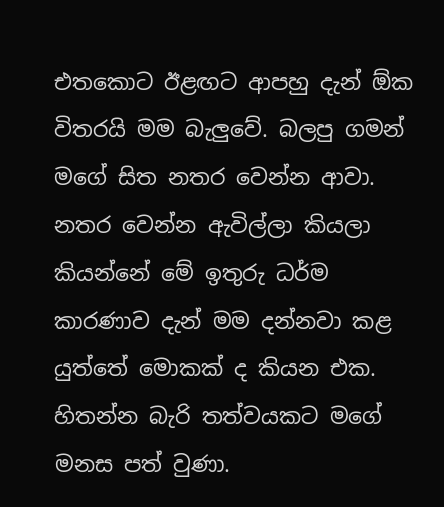එතකොට ඊළඟට ආපහු දැන් ඕක විතරයි මම බැලුවේ. බලපු ගමන් මගේ සිත නතර වෙන්න ආවා. නතර වෙන්න ඇවිල්ලා කියලා කියන්නේ මේ ඉතුරු ධර්ම කාරණාව දැන් මම දන්නවා කළ යුත්තේ මොකක් ද කියන එක. හිතන්න බැරි තත්වයකට මගේ මනස පත් වුණා.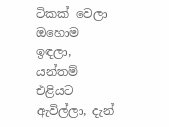ටිකක් වෙලා ඔහොම ඉඳලා, යන්තම් එළියට ඇවිල්ලා, දැන්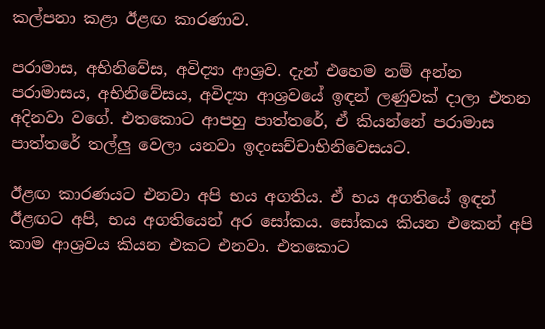කල්පනා කළා ඊළඟ කාරණාව.

පරාමාස, අභිනිවේස, අවිද්‍යා ආශ්‍රව. දැන් එහෙම නම් අන්න පරාමාසය, අභිනිවේසය, අවිද්‍යා ආශ්‍රවයේ ඉඳන් ලණුවක් දාලා එතන අදිනවා වගේ. එතකොට ආපහු පාත්තරේ, ඒ කියන්නේ පරාමාස පාත්තරේ තල්ලු වෙලා යනවා ඉදංසච්චාභිනිවෙසයට.

ඊළඟ කාරණයට එනවා අපි භය අගතිය. ඒ භය අගතියේ ඉඳන් ඊළඟට අපි, භය අගතියෙන් අර සෝකය. සෝකය කියන එකෙන් අපි කාම ආශ්‍රවය කියන එකට එනවා. එතකොට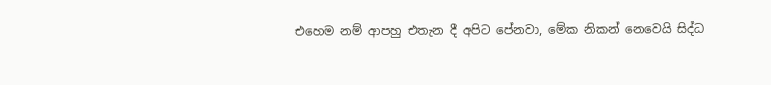එහෙම නම් ආපහු එතැන දී අපිට පේනවා, මේක නිකන් නෙවෙයි සිද්ධ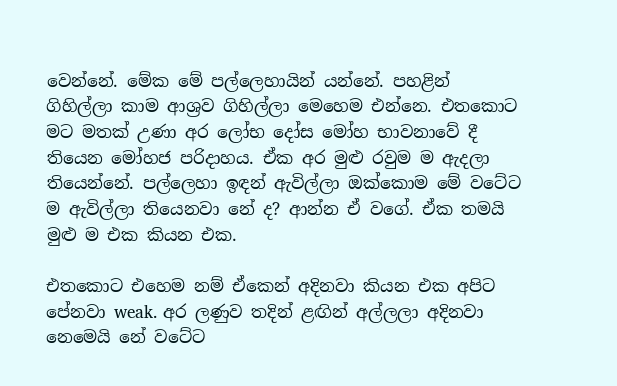වෙන්නේ. මේක මේ පල්ලෙහායින් යන්නේ. පහළින් ගිහිල්ලා කාම ආශ්‍රව ගිහිල්ලා මෙහෙම එන්නෙ. එතකොට මට මතක් උණා අර ලෝභ දෝස මෝහ භාවනාවේ දී තියෙන මෝහජ පරිදාහය. ඒක අර මුළු රවුම ම ඇදලා තියෙන්නේ. පල්ලෙහා ඉඳන් ඇවිල්ලා ඔක්කොම මේ වටේට ම ඇවිල්ලා තියෙනවා නේ ද? ආන්න ඒ වගේ. ඒක තමයි මුළු ම එක කියන එක.

එතකොට එහෙම නම් ඒකෙන් අදිනවා කියන එක අපිට පේනවා weak. අර ලණුව තදින් ළඟින් අල්ලලා අදිනවා නෙමෙයි නේ වටේට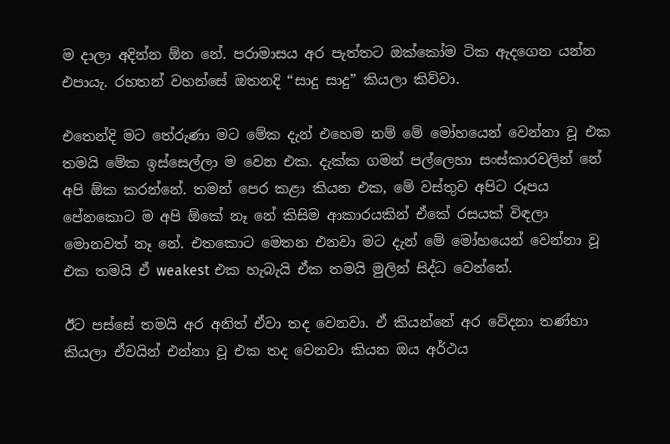ම දාලා අදින්න ඕන නේ. පරාමාසය අර පැත්තට ඔක්කෝම ටික ඇදගෙන යන්න එපායැ. රහතන් වහන්සේ ඔතනදි “සාදු සාදු” කියලා කිව්වා.

එතෙන්දි මට තේරුණා මට මේක දැන් එහෙම නම් මේ මෝහයෙන් වෙන්නා වූ එක තමයි මේක ඉස්සෙල්ලා ම වෙන එක. දැක්ක ගමන් පල්ලෙහා සංස්කාරවලින් නේ අපි ඕක කරන්නේ. තමන් පෙර කළා කියන එක, මේ වස්තුව අපිට රූපය පේනකොට ම අපි ඕකේ නෑ නේ කිසිම ආකාරයකින් ඒකේ රසයක් විඳලා මොනවත් නෑ නේ. එතකොට මෙතන එනවා මට දැන් මේ මෝහයෙන් වෙන්නා වූ එක තමයි ඒ weakest එක හැබැයි ඒක තමයි මුලින් සිද්ධ වෙන්නේ.

ඊට පස්සේ තමයි අර අනිත් ඒවා තද වෙනවා. ඒ කියන්නේ අර වේදනා තණ්හා කියලා ඒවයින් එන්නා වූ එක තද වෙනවා කියන ඔය අර්ථය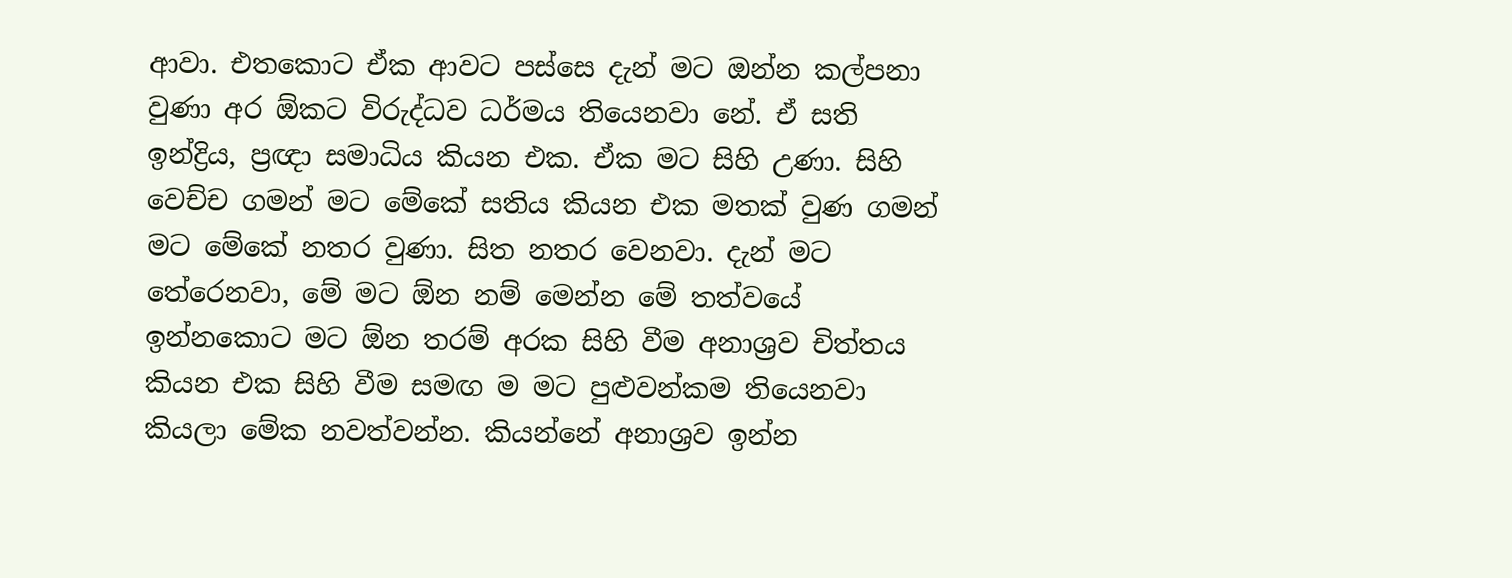ආවා. එතකොට ඒක ආවට පස්සෙ දැන් මට ඔන්න කල්පනා වුණා අර ඕකට විරුද්ධව ධර්මය තියෙනවා නේ. ඒ සති ඉන්ද්‍රිය, ප්‍රඥා සමාධිය කියන එක. ඒක මට සිහි උණා. සිහි වෙච්ච ගමන් මට මේකේ සතිය කියන එක මතක් වුණ ගමන් මට මේකේ නතර වුණා. සිත නතර වෙනවා. දැන් මට තේරෙනවා, මේ මට ඕන නම් මෙන්න මේ තත්වයේ ඉන්නකොට මට ඕන තරම් අරක සිහි වීම අනාශ්‍රව චිත්තය කියන එක සිහි වීම සමඟ ම මට පුළුවන්කම තියෙනවා කියලා මේක නවත්වන්න. කියන්නේ අනාශ්‍රව ඉන්න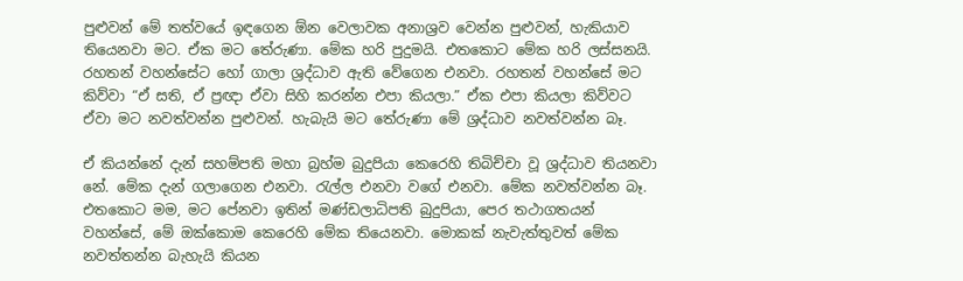පුළුවන් මේ තත්වයේ ඉඳගෙන ඕන වෙලාවක අනාශ්‍රව වෙන්න පුළුවන්, හැකියාව තියෙනවා මට. ඒක මට තේරුණා. මේක හරි පුදුමයි. එතකොට මේක හරි ලස්සනයි. රහතන් වහන්සේට හෝ ගාලා ශ්‍රද්ධාව ඇති වේගෙන එනවා. රහතන් වහන්සේ මට කිව්වා “ඒ සති, ඒ ප්‍රඥා ඒවා සිහි කරන්න එපා කියලා.” ඒක එපා කියලා කිව්වට ඒවා මට නවත්වන්න පුළුවන්. හැබැයි මට තේරුණා මේ ශ්‍රද්ධාව නවත්වන්න බෑ.

ඒ කියන්නේ දැන් සහම්පති මහා බ්‍රහ්ම බුදුපියා කෙරෙහි තිබිච්චා වූ ශ්‍රද්ධාව තියනවා නේ. මේක දැන් ගලාගෙන එනවා. රැල්ල එනවා වගේ එනවා. මේක නවත්වන්න බෑ. එතකොට මම, මට පේනවා ඉතින් මණ්ඩලාධිපති බුදුපියා, පෙර තථාගතයන් වහන්සේ, මේ ඔක්කොම කෙරෙහි මේක තියෙනවා. මොකක් නැවැත්තුවත් මේක නවත්තන්න බැහැයි කියන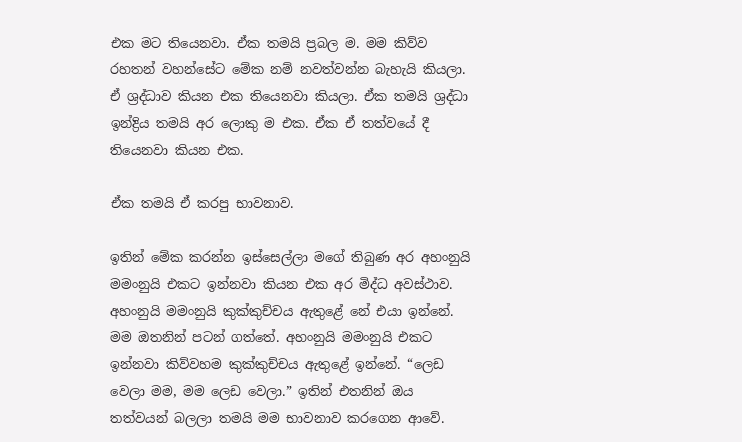එක මට තියෙනවා. ඒක තමයි ප්‍රබල ම. මම කිව්ව රහතන් වහන්සේට මේක නම් නවත්වන්න බැහැයි කියලා. ඒ ශ්‍රද්ධාව කියන එක තියෙනවා කියලා. ඒක තමයි ශ්‍රද්ධා ඉන්ද්‍රිය තමයි අර ලොකු ම එක. ඒක ඒ තත්වයේ දී තියෙනවා කියන එක.

ඒක තමයි ඒ කරපු භාවනාව.

ඉතින් මේක කරන්න ඉස්සෙල්ලා මගේ තිබුණ අර අහංනුයි මමංනුයි එකට ඉන්නවා කියන එක අර මිද්ධ අවස්ථාව. අහංනුයි මමංනුයි කුක්කුච්චය ඇතුළේ නේ එයා ඉන්නේ. මම ඔතනින් පටන් ගත්තේ. අහංනුයි මමංනුයි එකට ඉන්නවා කිව්වහම කුක්කුච්චය ඇතුළේ ඉන්නේ. “ලෙඩ වෙලා මම, මම ලෙඩ වෙලා.” ඉතින් එතනින් ඔය තත්වයන් බලලා තමයි මම භාවනාව කරගෙන ආවේ.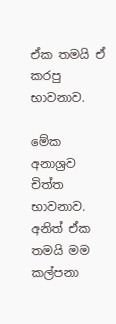ඒක තමයි ඒ කරපු භාවනාව.

මේක අනාශ්‍රව චිත්ත භාවනාව. අනිත් ඒක තමයි මම කල්පනා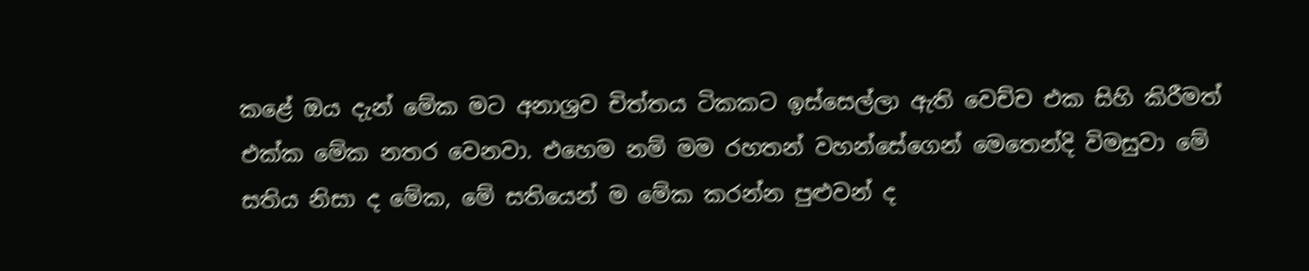කළේ ඔය දැන් මේක මට අනාශ්‍රව චිත්තය ටිකකට ඉස්සෙල්ලා ඇති වෙච්ච එක සිහි කිරීමත් එක්ක මේක නතර වෙනවා. එහෙම නම් මම රහතන් වහන්සේගෙන් මෙතෙන්දි විමසුවා මේ සතිය නිසා ද මේක, මේ සතියෙන් ම මේක කරන්න පුළුවන් ද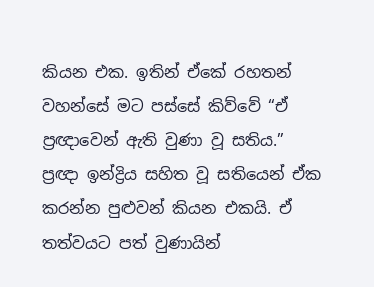කියන එක. ඉතින් ඒකේ රහතන් වහන්සේ මට පස්සේ කිව්වේ “ඒ ප්‍රඥාවෙන් ඇති වුණා වූ සතිය.” ප්‍රඥා ඉන්ද්‍රිය සහිත වූ සතියෙන් ඒක කරන්න පුළුවන් කියන එකයි. ඒ තත්වයට පත් වුණායින්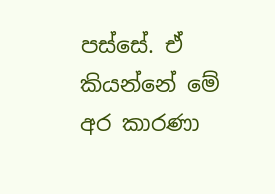පස්සේ. ඒ කියන්නේ මේ අර කාරණා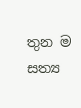තුන ම සත්‍ය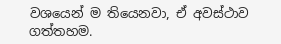වශයෙන් ම තියෙනවා, ඒ අවස්ථාව ගත්තහම.